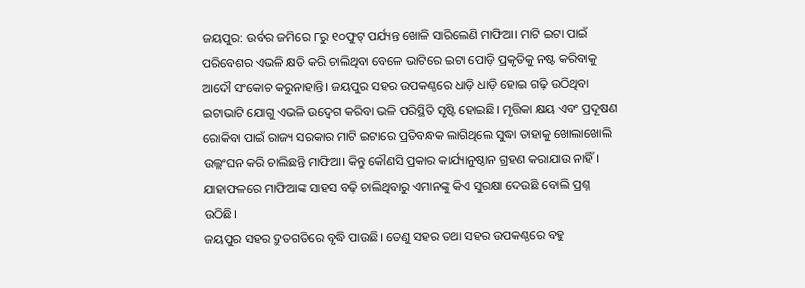ଜୟପୁର: ଉର୍ବର ଜମିରେ ୮ରୁ ୧୦ଫୁଟ୍ ପର୍ଯ୍ୟନ୍ତ ଖୋଳି ସାରିଲେଣି ମାଫିଆ। ମାଟି ଇଟା ପାଇଁ ପରିବେଶର ଏଭଳି କ୍ଷତି କରି ଚାଲିଥିବା ବେଳେ ଭାଟିରେ ଇଟା ପୋଡ଼ି ପ୍ରକୃତିକୁ ନଷ୍ଟ କରିବାକୁ ଆଦୌ ସଂକୋଚ କରୁନାହାନ୍ତି। ଜୟପୁର ସହର ଉପକଣ୍ଠରେ ଧାଡ଼ି ଧାଡ଼ି ହୋଇ ଗଢ଼ି ଉଠିଥିବା ଇଟାଭାଟି ଯୋଗୁ ଏଭଳି ଉଦ୍ବେଗ କରିବା ଭଳି ପରିସ୍ଥିତି ସୃଷ୍ଟି ହୋଇଛି। ମୃତ୍ତିକା କ୍ଷୟ ଏବଂ ପ୍ରଦୂଷଣ ରୋକିବା ପାଇଁ ରାଜ୍ୟ ସରକାର ମାଟି ଇଟାରେ ପ୍ରତିବନ୍ଧକ ଲାଗିଥିଲେ ସୁଦ୍ଧା ତାହାକୁ ଖୋଲାଖୋଲି ଉଲ୍ଲଂଘନ କରି ଚାଲିଛନ୍ତି ମାଫିଆ। କିନ୍ତୁ କୌଣସି ପ୍ରକାର କାର୍ଯ୍ୟାନୁଷ୍ଠାନ ଗ୍ରହଣ କରାଯାଉ ନାହିଁ। ଯାହାଫଳରେ ମାଫିଆଙ୍କ ସାହସ ବଢ଼ି ଚାଲିଥିବାରୁ ଏମାନଙ୍କୁ କିଏ ସୁରକ୍ଷା ଦେଉଛି ବୋଲି ପ୍ରଶ୍ନ ଉଠିଛି।
ଜୟପୁର ସହର ଦ୍ରୁତଗତିରେ ବୃଦ୍ଧି ପାଉଛି। ତେଣୁ ସହର ତଥା ସହର ଉପକଣ୍ଠରେ ବହୁ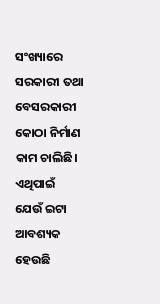ସଂଖ୍ୟାରେ ସରକାରୀ ତଥା ବେସରକାରୀ କୋଠା ନିର୍ମାଣ କାମ ଚାଲିଛି। ଏଥିପାଇଁ ଯେଉଁ ଇଟା ଆବଶ୍ୟକ ହେଉଛି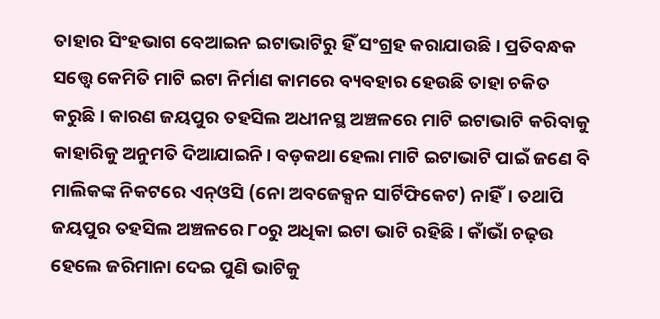ତାହାର ସିଂହଭାଗ ବେଆଇନ ଇଟାଭାଟିରୁ ହିଁ ସଂଗ୍ରହ କରାଯାଉଛି। ପ୍ରତିବନ୍ଧକ ସତ୍ତ୍ବେ କେମିତି ମାଟି ଇଟା ନିର୍ମାଣ କାମରେ ବ୍ୟବହାର ହେଉଛି ତାହା ଚକିତ କରୁଛି। କାରଣ ଜୟପୁର ତହସିଲ ଅଧୀନସ୍ଥ ଅଞ୍ଚଳରେ ମାଟି ଇଟାଭାଟି କରିବାକୁ କାହାରିକୁ ଅନୁମତି ଦିଆଯାଇନି। ବଡ଼କଥା ହେଲା ମାଟି ଇଟାଭାଟି ପାଇଁ ଜଣେ ବି ମାଲିକଙ୍କ ନିକଟରେ ଏନ୍ଓସି (ନୋ ଅବଜେକ୍ସନ ସାର୍ଟିଫିକେଟ) ନାହିଁ। ତଥାପି ଜୟପୁର ତହସିଲ ଅଞ୍ଚଳରେ ୮୦ରୁ ଅଧିକା ଇଟା ଭାଟି ରହିଛି। କାଁଭାଁ ଚଢ଼ଉ ହେଲେ ଜରିମାନା ଦେଇ ପୁଣି ଭାଟିକୁ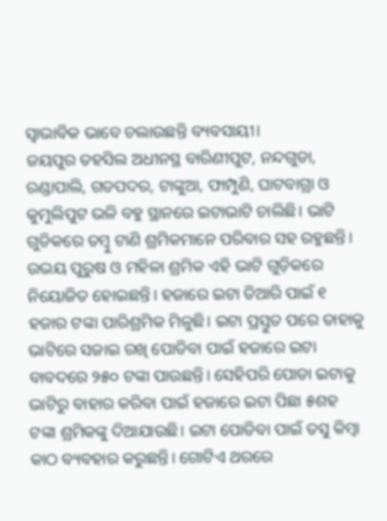ସ୍ବାଭାବିକ ଭାବେ ଚଲାଉଛନ୍ତି ବ୍ୟବସାୟୀ।
ଜୟପୁର ତହସିଲ ଅଧୀନସ୍ଥ ବାରିଣୀପୁଟ, ନନ୍ଦଗୁଡା, ରଣ୍ଡାପାଲି, ଗଡପଦର, ଟାଙ୍କୁଆ, ଫାମ୍ପୁଣି, ଘାଟବାଗ୍ରା ଓ କୁମୁଲିପୁଟ ଭଳି ବହୁ ସ୍ଥାନରେ ଇଟାଭାଟି ଚାଲିଛି। ଭାଟି ଗୁଡିକରେ ତମ୍ବୁ ଟାଣି ଶ୍ରମିକମାନେ ପରିବାର ସହ ରହୁଛନ୍ତି। ଉଭୟ ପୁରୁଷ ଓ ମହିଳା ଶ୍ରମିକ ଏହି ଭାଟି ଗୁଡ଼ିକରେ ନିୟୋଜିତ ହୋଇଛନ୍ତି। ହଜାରେ ଇଟା ତିଆରି ପାଇଁ ୧ ହଜାର ଟଙ୍କା ପାରିଶ୍ରମିକ ମିଳୁଛି। ଇଟା ପ୍ରସ୍ତୁତ ପରେ ତାହାକୁ ଭାଟିରେ ସଜାଇ ରଖି ପୋଡିବା ପାଇଁ ହଜାରେ ଇଟା ବାବଦରେ ୨୫୦ ଟଙ୍କା ପାଉଛନ୍ତି। ସେହିପରି ପୋଡା ଇଟାକୁ ଭାଟିରୁ ବାହାର କରିବା ପାଇଁ ହଜାରେ ଇଟା ପିଛା ୫ଶହ ଟଙ୍କା ଶ୍ରମିକଙ୍କୁ ଦିଆଯାଉଛି। ଇଟା ପୋଡିବା ପାଇଁ ତସୁ କିମ୍ବା କାଠ ବ୍ୟବହାର କରୁଛନ୍ତି। ଗୋଟିଏ ଥରରେ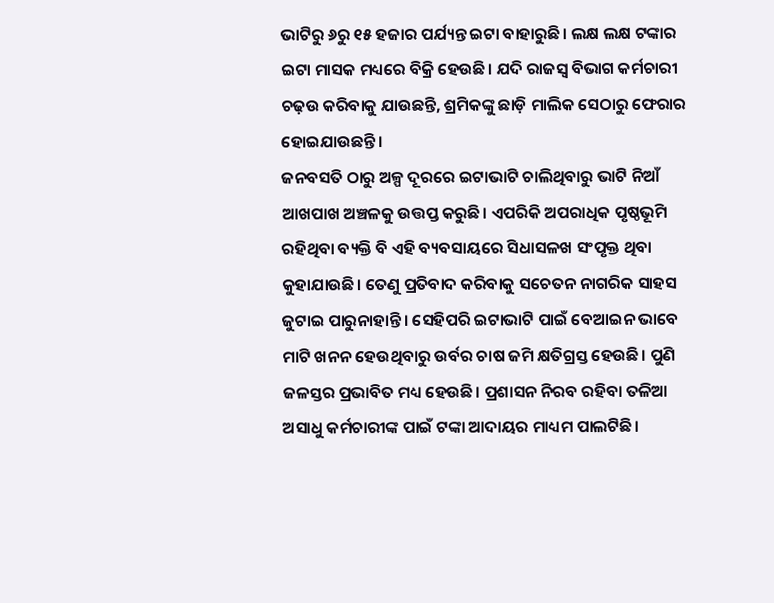ଭାଟିରୁ ୬ରୁ ୧୫ ହଜାର ପର୍ଯ୍ୟନ୍ତ ଇଟା ବାହାରୁଛି। ଲକ୍ଷ ଲକ୍ଷ ଟଙ୍କାର ଇଟା ମାସକ ମଧ୍ୟରେ ବିକ୍ରି ହେଉଛି। ଯଦି ରାଜସ୍ବ ବିଭାଗ କର୍ମଚାରୀ ଚଢ଼ଉ କରିବାକୁ ଯାଉଛନ୍ତି, ଶ୍ରମିକଙ୍କୁ ଛାଡ଼ି ମାଲିକ ସେଠାରୁ ଫେରାର ହୋଇଯାଉଛନ୍ତି।
ଜନବସତି ଠାରୁ ଅଳ୍ପ ଦୂରରେ ଇଟାଭାଟି ଚାଲିଥିବାରୁ ଭାଟି ନିଆଁ ଆଖପାଖ ଅଞ୍ଚଳକୁ ଉତ୍ତପ୍ତ କରୁଛି। ଏପରିକି ଅପରାଧିକ ପୃଷ୍ଠଭୂମି ରହିଥିବା ବ୍ୟକ୍ତି ବି ଏହି ବ୍ୟବସାୟରେ ସିଧାସଳଖ ସଂପୃକ୍ତ ଥିବା କୁହାଯାଉଛି। ତେଣୁ ପ୍ରତିବାଦ କରିବାକୁ ସଚେତନ ନାଗରିକ ସାହସ ଜୁଟାଇ ପାରୁନାହାନ୍ତି। ସେହିପରି ଇଟାଭାଟି ପାଇଁ ବେଆଇନ ଭାବେ ମାଟି ଖନନ ହେଉଥିବାରୁ ଉର୍ବର ଚାଷ ଜମି କ୍ଷତିଗ୍ରସ୍ତ ହେଉଛି। ପୁଣି ଜଳସ୍ତର ପ୍ରଭାବିତ ମଧ୍ୟ ହେଉଛି। ପ୍ରଶାସନ ନିରବ ରହିବା ତଳିଆ ଅସାଧୁ କର୍ମଚାରୀଙ୍କ ପାଇଁ ଟଙ୍କା ଆଦାୟର ମାଧ୍ୟମ ପାଲଟିଛି।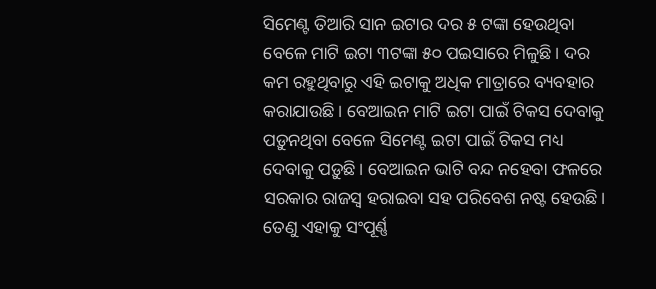ସିମେଣ୍ଟ ତିଆରି ସାନ ଇଟାର ଦର ୫ ଟଙ୍କା ହେଉଥିବା ବେଳେ ମାଟି ଇଟା ୩ଟଙ୍କା ୫୦ ପଇସାରେ ମିଳୁଛି। ଦର କମ ରହୁଥିବାରୁ ଏହି ଇଟାକୁ ଅଧିକ ମାତ୍ରାରେ ବ୍ୟବହାର କରାଯାଉଛି। ବେଆଇନ ମାଟି ଇଟା ପାଇଁ ଟିକସ ଦେବାକୁ ପଡ଼ୁନଥିବା ବେଳେ ସିମେଣ୍ଟ ଇଟା ପାଇଁ ଟିକସ ମଧ୍ୟ ଦେବାକୁ ପଡ଼ୁଛି। ବେଆଇନ ଭାଟି ବନ୍ଦ ନହେବା ଫଳରେ ସରକାର ରାଜସ୍ବ ହରାଇବା ସହ ପରିବେଶ ନଷ୍ଟ ହେଉଛି। ତେଣୁ ଏହାକୁ ସଂପୂର୍ଣ୍ଣ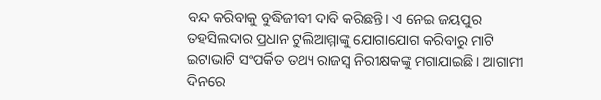ବନ୍ଦ କରିବାକୁ ବୁଦ୍ଧିଜୀବୀ ଦାବି କରିଛନ୍ତି। ଏ ନେଇ ଜୟପୁର ତହସିଲଦାର ପ୍ରଧାନ ଟୁଲିଆମ୍ମାଙ୍କୁ ଯୋଗାଯୋଗ କରିବାରୁ ମାଟି ଇଟାଭାଟି ସଂପର୍କିତ ତଥ୍ୟ ରାଜସ୍ବ ନିରୀକ୍ଷକଙ୍କୁ ମଗାଯାଇଛି। ଆଗାମୀ ଦିନରେ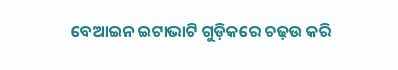ବେଆଇନ ଇଟାଭାଟି ଗୁଡ଼ିକରେ ଚଢ଼ଉ କରି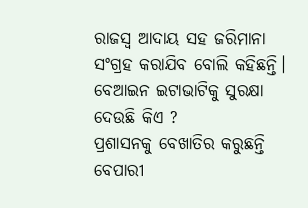ରାଜସ୍ବ ଆଦାୟ ସହ ଜରିମାନା ସଂଗ୍ରହ କରାଯିବ ବୋଲି କହିଛନ୍ତି।
ବେଆଇନ ଇଟାଭାଟିକୁ ସୁରକ୍ଷା ଦେଉଛି କିଏ ?
ପ୍ରଶାସନକୁ ବେଖାତିର କରୁଛନ୍ତି ବେପାରୀ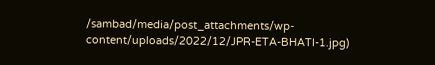/sambad/media/post_attachments/wp-content/uploads/2022/12/JPR-ETA-BHATI-1.jpg)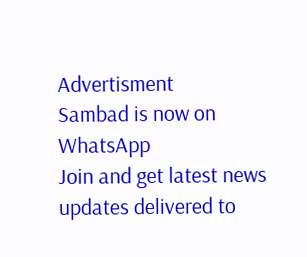Advertisment
Sambad is now on WhatsApp
Join and get latest news updates delivered to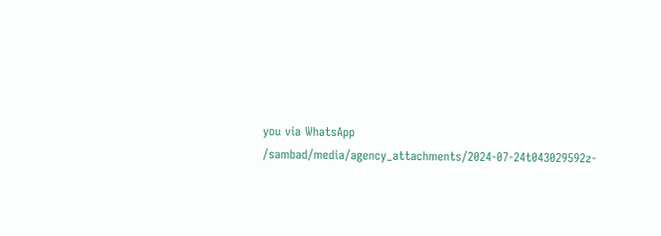you via WhatsApp
/sambad/media/agency_attachments/2024-07-24t043029592z-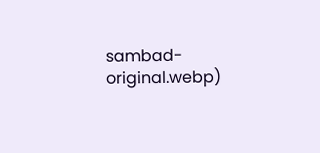sambad-original.webp)